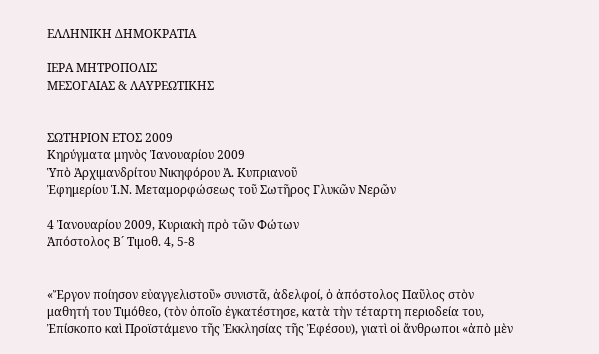ΕΛΛΗΝΙΚΗ ΔΗΜΟΚΡΑΤΙΑ

ΙΕΡΑ ΜΗΤΡΟΠΟΛΙΣ
ΜΕΣΟΓΑΙΑΣ & ΛΑΥΡΕΩΤΙΚΗΣ


ΣΩΤΗΡΙΟΝ ΕΤΟΣ 2009
Κηρύγματα μηνὸς Ἰανουαρίου 2009
Ὑπὸ Ἀρχιμανδρίτου Νικηφόρου Ἀ. Κυπριανοῦ
Ἐφημερίου Ἱ.Ν. Μεταμορφώσεως τοῦ Σωτῆρος Γλυκῶν Νερῶν

4 Ἰανουαρίου 2009, Κυριακὴ πρὸ τῶν Φώτων
Ἀπόστολος Β´ Τιμοθ. 4, 5-8


«Ἔργον ποίησον εὐαγγελιστοῦ» συνιστᾶ, ἀδελφοί, ὁ ἀπόστολος Παῦλος στὸν μαθητή του Τιμόθεο, (τὸν ὁποῖο ἐγκατέστησε, κατὰ τὴν τέταρτη περιοδεία του, Ἐπίσκοπο καὶ Προϊστάμενο τῆς Ἐκκλησίας τῆς Ἐφέσου), γιατὶ οἱ ἄνθρωποι «ἀπὸ μὲν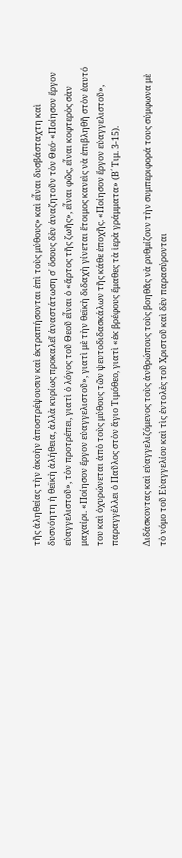τῆς ἀληθείας τὴν ἀκοὴν ἀποστρέψουσιν καὶ ἐκτραπήσονται ἐπὶ τοὺς μύθους» καὶ εἶναι δυσβάσταχτη καὶ δυσνόητη ἡ θεϊκὴ ἀλήθεια, ἀλλὰ κυρίως προκαλεῖ ἀναστάτωση σ᾿ ὅσους δὲν ἀναζητοῦν τὸν Θεό· «Ποίησον ἔργον εὐαγγελιστοῦ», τὸν προτρέπει, γιατὶ ὁ λόγος τοῦ Θεοῦ εἶναι ὁ «ἄρτος τῆς ζωῆς», εἶναι φῶς, εἶναι κοφτερὸς σὰν μαχαίρι. «Ποίησον ἔργον εὐαγγελιστοῦ», γιατὶ μὲ τὴν θεϊκὴ διδαχὴ γίνεται ἕτοιμος κανεὶς νὰ ἐπιβληθῆ στὸν ἑαυτό του καὶ ὀχυρώνεται ἀπὸ τοὺς μύθους τῶν ψευτοδιδασκάλων τῆς κάθε ἐποχῆς. «Ποίησον ἔργον εὐαγγελιστοῦ», παραγγέλλει ὁ Παῦλος στὸν ἅγιο Τιμόθεο, γιατὶ «ἐκ βρέφους ἔμαθες τὰ ἱερὰ γράμματα» (Β´ Τιμ. 3-15).

Διδάσκοντας καὶ εὐαγγελιζόμενος τοὺς ἀνθρώπους τοὺς βοηθᾶς νὰ ρυθμίζουν τὴν συμπεριφορά τους σύμφωνα μὲ τὸ νόμο τοῦ Εὐαγγελίου καὶ τὶς ἐντολὲς τοῦ Χριστοῦ καὶ δὲν παρασύρονται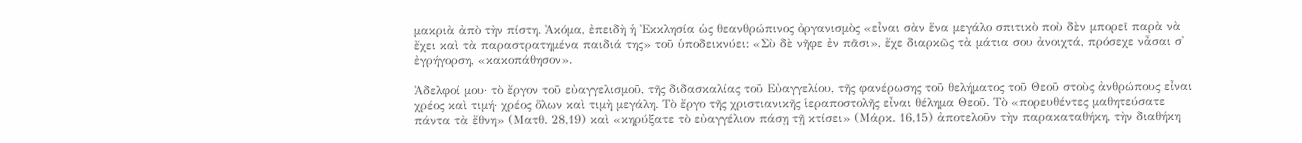μακριὰ ἀπὸ τὴν πίστη. Ἀκόμα, ἐπειδὴ ἡ Ἐκκλησία ὡς θεανθρώπινος ὀργανισμὸς «εἶναι σὰν ἕνα μεγάλο σπιτικὸ ποὺ δὲν μπορεῖ παρὰ νὰ ἔχει καὶ τὰ παραστρατημένα παιδιά της» τοῦ ὑποδεικνύει: «Σὺ δὲ νῆφε ἐν πᾶσι», ἔχε διαρκῶς τὰ μάτια σου ἀνοιχτά, πρόσεχε νἆσαι σ᾿ ἐγρήγορση, «κακοπάθησον».

Ἀδελφοί μου· τὸ ἔργον τοῦ εὐαγγελισμοῦ, τῆς διδασκαλίας τοῦ Εὐαγγελίου, τῆς φανέρωσης τοῦ θελήματος τοῦ Θεοῦ στοὺς ἀνθρώπους εἶναι χρέος καὶ τιμή· χρέος ὅλων καὶ τιμὴ μεγάλη. Τὸ ἔργο τῆς χριστιανικῆς ἱεραποστολῆς εἶναι θέλημα Θεοῦ. Τὸ «πορευθέντες μαθητεύσατε πάντα τὰ ἔθνη» (Ματθ. 28,19) καὶ «κηρύξατε τὸ εὐαγγέλιον πάσῃ τῇ κτίσει» (Μάρκ. 16,15) ἀποτελοῦν τὴν παρακαταθήκη, τὴν διαθήκη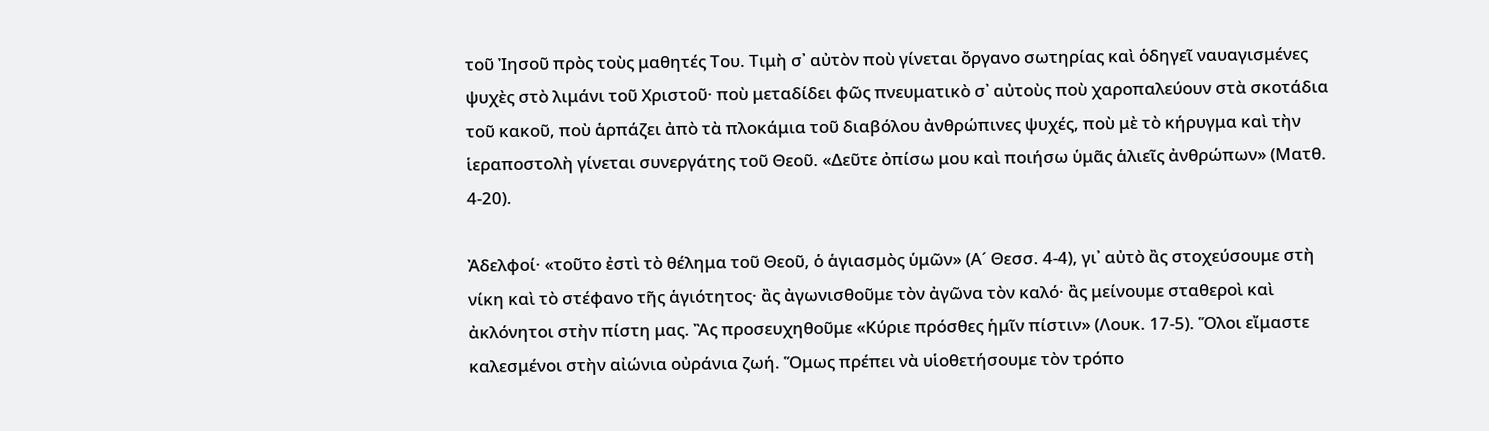τοῦ Ἰησοῦ πρὸς τοὺς μαθητές Του. Τιμὴ σ᾿ αὐτὸν ποὺ γίνεται ὄργανο σωτηρίας καὶ ὁδηγεῖ ναυαγισμένες ψυχὲς στὸ λιμάνι τοῦ Χριστοῦ· ποὺ μεταδίδει φῶς πνευματικὸ σ᾿ αὐτοὺς ποὺ χαροπαλεύουν στὰ σκοτάδια τοῦ κακοῦ, ποὺ ἁρπάζει ἀπὸ τὰ πλοκάμια τοῦ διαβόλου ἀνθρώπινες ψυχές, ποὺ μὲ τὸ κήρυγμα καὶ τὴν ἱεραποστολὴ γίνεται συνεργάτης τοῦ Θεοῦ. «Δεῦτε ὀπίσω μου καὶ ποιήσω ὑμᾶς ἁλιεῖς ἀνθρώπων» (Ματθ. 4-20).

Ἀδελφοί· «τοῦτο ἐστὶ τὸ θέλημα τοῦ Θεοῦ, ὁ ἁγιασμὸς ὑμῶν» (Α´ Θεσσ. 4-4), γι᾿ αὐτὸ ἂς στοχεύσουμε στὴ νίκη καὶ τὸ στέφανο τῆς ἁγιότητος· ἂς ἀγωνισθοῦμε τὸν ἀγῶνα τὸν καλό· ἂς μείνουμε σταθεροὶ καὶ ἀκλόνητοι στὴν πίστη μας. Ἂς προσευχηθοῦμε «Κύριε πρόσθες ἡμῖν πίστιν» (Λουκ. 17-5). Ὅλοι εἴμαστε καλεσμένοι στὴν αἰώνια οὐράνια ζωή. Ὅμως πρέπει νὰ υἱοθετήσουμε τὸν τρόπο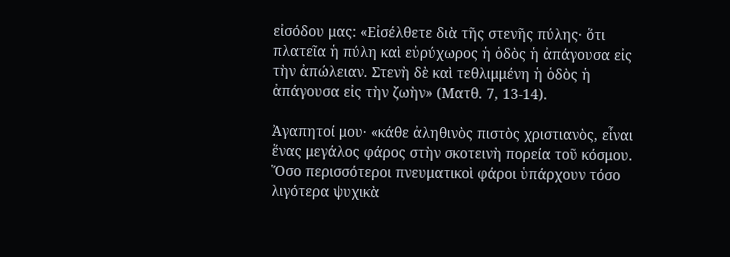εἰσόδου μας: «Εἰσέλθετε διὰ τῆς στενῆς πύλης· ὅτι πλατεῖα ἡ πύλη καὶ εὐρύχωρος ἡ ὁδὸς ἡ ἀπάγουσα εἰς τὴν ἀπώλειαν. Στενὴ δὲ καὶ τεθλιμμένη ἡ ὁδὸς ἡ ἀπάγουσα εἰς τὴν ζωὴν» (Ματθ. 7, 13-14).

Ἀγαπητοί μου· «κάθε ἀληθινὸς πιστὸς χριστιανὸς, εἶναι ἕνας μεγάλος φάρος στὴν σκοτεινὴ πορεία τοῦ κόσμου. Ὅσο περισσότεροι πνευματικοὶ φάροι ὑπάρχουν τόσο λιγότερα ψυχικὰ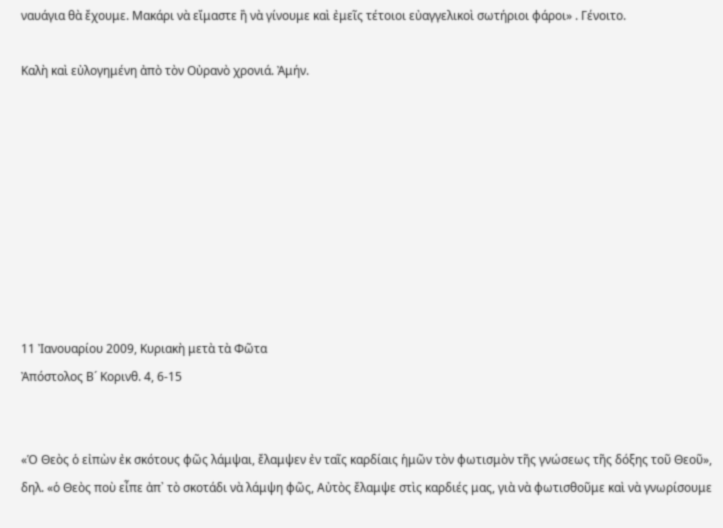ναυάγια θὰ ἔχουμε. Μακάρι νὰ εἴμαστε ἢ νὰ γίνουμε καὶ ἐμεῖς τέτοιοι εὐαγγελικοὶ σωτήριοι φάροι» . Γένοιτο.

Καλὴ καὶ εὐλογημένη ἀπὸ τὸν Οὐρανὸ χρονιά. Ἀμήν.









11 Ἰανουαρίου 2009, Κυριακὴ μετὰ τὰ Φῶτα
Ἀπόστολος Β´ Κορινθ. 4, 6-15


«Ὁ Θεὸς ὁ εἰπὼν ἐκ σκότους φῶς λάμψαι, ἔλαμψεν ἐν ταῖς καρδίαις ἡμῶν τὸν φωτισμὸν τῆς γνώσεως τῆς δόξης τοῦ Θεοῦ», δηλ. «ὁ Θεὸς ποὺ εἶπε ἀπ᾿ τὸ σκοτάδι νὰ λάμψη φῶς, Αὐτὸς ἔλαμψε στὶς καρδιές μας, γιὰ νὰ φωτισθοῦμε καὶ νὰ γνωρίσουμε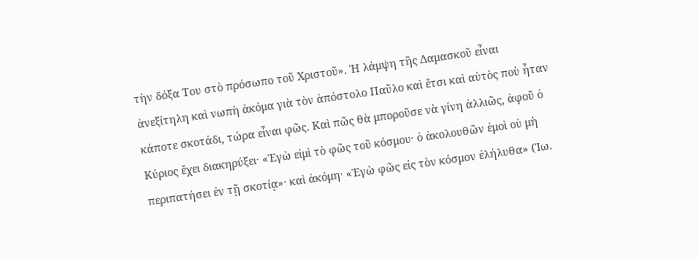τὴν δόξα Του στὸ πρόσωπο τοῦ Χριστοῦ». Ἡ λάμψη τῆς Δαμασκοῦ εἶναι ἀνεξίτηλη καὶ νωπὴ ἀκόμα γιὰ τὸν ἀπόστολο Παῦλο καὶ ἔτσι καὶ αὐτὸς ποὺ ἦταν κάποτε σκοτάδι, τώρα εἶναι φῶς. Καὶ πῶς θὰ μποροῦσε νὰ γίνη ἀλλιῶς, ἀφοῦ ὁ Κύριος ἔχει διακηρύξει· «Ἐγὼ εἰμὶ τὸ φῶς τοῦ κόσμου· ὁ ἀκολουθῶν ἐμοὶ οὐ μὴ περιπατήσει ἐν τῇ σκοτίᾳ»· καὶ ἀκόμη· «Ἐγὼ φῶς εἰς τὸν κόσμον ἐλήλυθα» (Ἰω.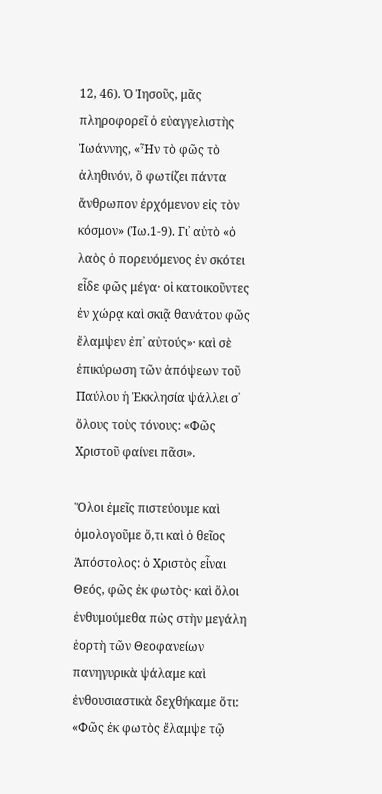12, 46). Ὁ Ἰησοῦς, μᾶς πληροφορεῖ ὁ εὐαγγελιστὴς Ἰωάννης, «Ἦν τὸ φῶς τὸ ἀληθινόν, ὃ φωτίζει πάντα ἄνθρωπον ἐρχόμενον εἰς τὸν κόσμον» (Ἰω.1-9). Γι᾿ αὐτὸ «ὁ λαὸς ὁ πορευόμενος ἐν σκότει εἶδε φῶς μέγα· οἱ κατοικοῦντες ἐν χώρᾳ καὶ σκιᾷ θανάτου φῶς ἔλαμψεν ἐπ᾿ αὐτούς»· καὶ σὲ ἐπικύρωση τῶν ἀπόψεων τοῦ Παύλου ἡ Ἐκκλησία ψάλλει σ᾿ ὅλους τοὺς τόνους: «Φῶς Χριστοῦ φαίνει πᾶσι».

Ὅλοι ἐμεῖς πιστεύουμε καὶ ὁμολογοῦμε ὅ,τι καὶ ὁ θεῖος Ἀπόστολος: ὁ Χριστὸς εἶναι Θεός, φῶς ἐκ φωτὸς· καὶ ὅλοι ἐνθυμούμεθα πὼς στὴν μεγάλη ἑορτὴ τῶν Θεοφανείων πανηγυρικὰ ψάλαμε καὶ ἐνθουσιαστικὰ δεχθήκαμε ὅτι: «Φῶς ἐκ φωτὸς ἔλαμψε τῷ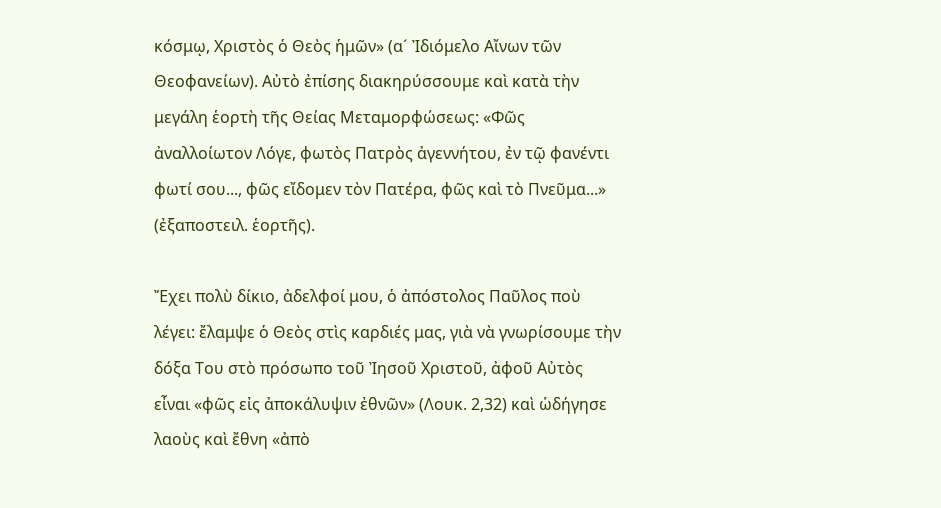κόσμῳ, Χριστὸς ὁ Θεὸς ἡμῶν» (α´ Ἰδιόμελο Αἴνων τῶν Θεοφανείων). Αὐτὸ ἐπίσης διακηρύσσουμε καὶ κατὰ τὴν μεγάλη ἑορτὴ τῆς Θείας Μεταμορφώσεως: «Φῶς ἀναλλοίωτον Λόγε, φωτὸς Πατρὸς ἀγεννήτου, ἐν τῷ φανέντι φωτί σου..., φῶς εἴδομεν τὸν Πατέρα, φῶς καὶ τὸ Πνεῦμα...» (ἐξαποστειλ. ἑορτῆς).

Ἔχει πολὺ δίκιο, ἀδελφοί μου, ὁ ἀπόστολος Παῦλος ποὺ λέγει: ἔλαμψε ὁ Θεὸς στὶς καρδιές μας, γιὰ νὰ γνωρίσουμε τὴν δόξα Του στὸ πρόσωπο τοῦ Ἰησοῦ Χριστοῦ, ἀφοῦ Αὐτὸς εἶναι «φῶς εἰς ἀποκάλυψιν ἐθνῶν» (Λουκ. 2,32) καὶ ὡδήγησε λαοὺς καὶ ἔθνη «ἀπὸ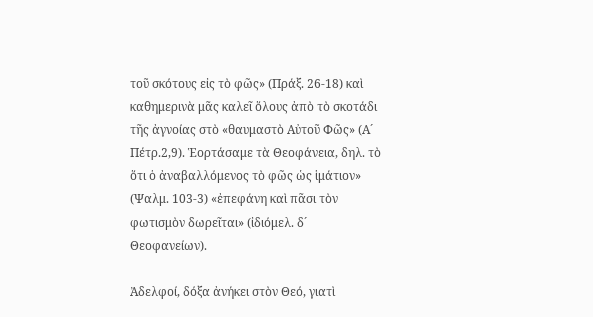τοῦ σκότους εἰς τὸ φῶς» (Πράξ. 26-18) καὶ καθημερινὰ μᾶς καλεῖ ὅλους ἀπὸ τὸ σκοτάδι τῆς ἀγνοίας στὸ «θαυμαστὸ Αὐτοῦ Φῶς» (Α´ Πέτρ.2,9). Ἑορτάσαμε τὰ Θεοφάνεια, δηλ. τὸ ὅτι ὁ ἀναβαλλόμενος τὸ φῶς ὡς ἱμάτιον» (Ψαλμ. 103-3) «ἐπεφάνη καὶ πᾶσι τὸν φωτισμὸν δωρεῖται» (ἰδιόμελ. δ´ Θεοφανείων).

Ἀδελφοί, δόξα ἀνήκει στὸν Θεό, γιατὶ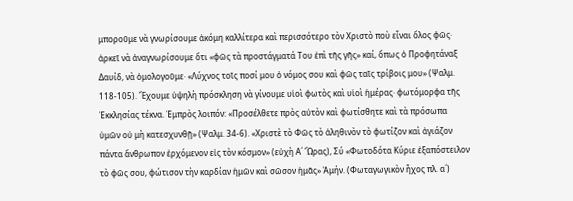μποροῦμε νὰ γνωρίσουμε ἀκόμη καλλίτερα καὶ περισσότερο τὸν Χριστὸ ποὺ εἶναι ὅλος φῶς· ἀρκεῖ νὰ ἀναγνωρίσουμε ὅτι «φῶς τὰ προστάγματά Του ἐπὶ τῆς γῆς» καί, ὅπως ὁ Προφητάναξ Δαυίδ, νὰ ὁμολογοῦμε· «Λύχνος τοῖς ποσί μου ὁ νόμος σου καὶ φῶς ταῖς τρίβοις μου» (Ψαλμ. 118-105). Ἔχουμε ὑψηλὴ πρόσκληση νὰ γίνουμε υἱοὶ φωτὸς καὶ υἱοὶ ἡμέρας· φωτόμορφα τῆς Ἐκκλησίας τέκνα. Ἐμπρὸς λοιπόν: «Προσέλθετε πρὸς αὐτὸν καὶ φωτίσθητε καὶ τὰ πρόσωπα ὑμῶν οὐ μὴ κατεσχυνθῇ» (Ψαλμ. 34-6). «Χριστὲ τὸ Φῶς τὸ ἀληθινὸν τὸ φωτίζον καὶ ἁγιάζον πάντα ἄνθρωπον ἐρχόμενον εἰς τὸν κόσμον» (εὐχὴ Α´ Ὥρας), Σύ «Φωτοδότα Κύριε ἐξαπόστειλον τὸ φῶς σου, φώτισον τὴν καρδίαν ἡμῶν καὶ σῶσον ἡμᾶς» Ἀμήν. (Φωταγωγικὸν ἦχος πλ. α´)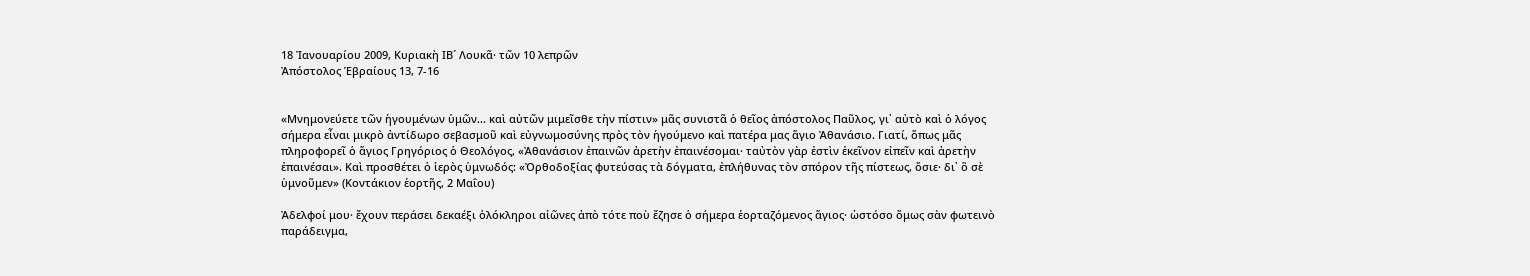18 Ἰανουαρίου 2009, Κυριακὴ ΙΒ´ Λουκᾶ· τῶν 10 λεπρῶν
Ἀπόστολος Ἑβραίους 13, 7-16


«Μνημονεύετε τῶν ἡγουμένων ὑμῶν... καὶ αὐτῶν μιμεῖσθε τὴν πίστιν» μᾶς συνιστᾶ ὁ θεῖος ἀπόστολος Παῦλος, γι᾿ αὐτὸ καὶ ὁ λόγος σήμερα εἶναι μικρὸ ἀντίδωρο σεβασμοῦ καὶ εὐγνωμοσύνης πρὸς τὸν ἡγούμενο καὶ πατέρα μας ἅγιο Ἀθανάσιο. Γιατί, ὅπως μᾶς πληροφορεῖ ὁ ἅγιος Γρηγόριος ὁ Θεολόγος, «Ἀθανάσιον ἐπαινῶν ἀρετὴν ἐπαινέσομαι· ταὐτὸν γὰρ ἐστὶν ἐκεῖνον εἰπεῖν καὶ ἀρετὴν ἐπαινέσαι». Καὶ προσθέτει ὁ ἱερὸς ὑμνωδός: «Ὀρθοδοξίας φυτεύσας τὰ δόγματα, ἐπλήθυνας τὸν σπόρον τῆς πίστεως, ὅσιε· δι᾿ ὃ σὲ ὑμνοῦμεν» (Κοντάκιον ἑορτῆς, 2 Μαΐου)

Ἀδελφοί μου· ἔχουν περάσει δεκαέξι ὁλόκληροι αἰῶνες ἀπὸ τότε ποὺ ἔζησε ὁ σήμερα ἑορταζόμενος ἅγιος· ὡστόσο ὅμως σὰν φωτεινὸ παράδειγμα,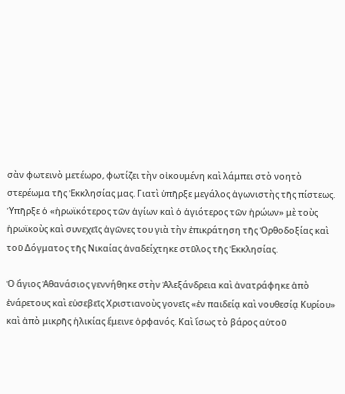σὰν φωτεινὸ μετέωρο, φωτίζει τὴν οἰκουμένη καὶ λάμπει στὸ νοητὸ στερέωμα τῆς Ἐκκλησίας μας. Γιατὶ ὑπῆρξε μεγάλος ἀγωνιστὴς τῆς πίστεως. Ὑπῆρξε ὁ «ἡρωϊκότερος τῶν ἁγίων καὶ ὁ ἁγιότερος τῶν ἡρώων» μὲ τοὺς ἡρωϊκοὺς καὶ συνεχεῖς ἀγῶνες του γιὰ τὴν ἐπικράτηση τῆς Ὀρθοδοξίας καὶ τοῦ Δόγματος τῆς Νικαίας ἀναδείχτηκε στῦλος τῆς Ἐκκλησίας.

Ὁ ἅγιος Ἀθανάσιος γεννήθηκε στὴν Ἀλεξάνδρεια καὶ ἀνατράφηκε ἀπὸ ἐνάρετους καὶ εὐσεβεῖς Χριστιανοὺς γονεῖς «ἐν παιδείᾳ καὶ νουθεσίᾳ Κυρίου» καὶ ἀπὸ μικρῆς ἡλικίας ἔμεινε ὀρφανός. Καὶ ἴσως τὸ βάρος αὐτοῦ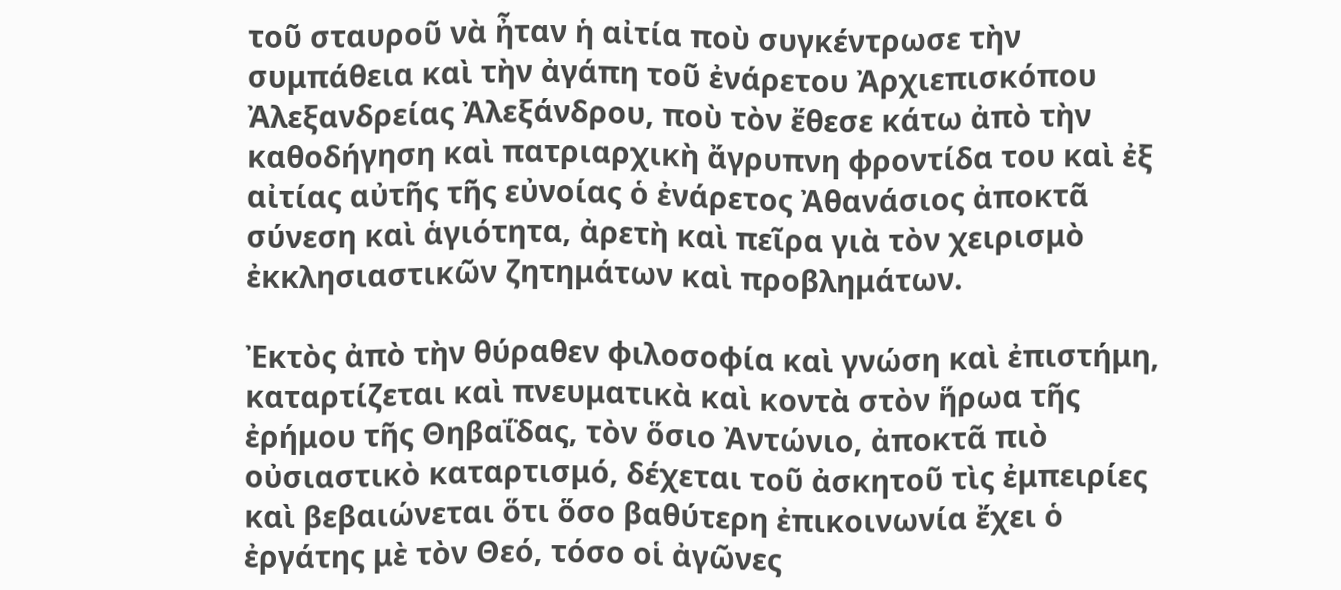τοῦ σταυροῦ νὰ ἦταν ἡ αἰτία ποὺ συγκέντρωσε τὴν συμπάθεια καὶ τὴν ἀγάπη τοῦ ἐνάρετου Ἀρχιεπισκόπου Ἀλεξανδρείας Ἀλεξάνδρου, ποὺ τὸν ἔθεσε κάτω ἀπὸ τὴν καθοδήγηση καὶ πατριαρχικὴ ἄγρυπνη φροντίδα του καὶ ἐξ αἰτίας αὐτῆς τῆς εὐνοίας ὁ ἐνάρετος Ἀθανάσιος ἀποκτᾶ σύνεση καὶ ἁγιότητα, ἀρετὴ καὶ πεῖρα γιὰ τὸν χειρισμὸ ἐκκλησιαστικῶν ζητημάτων καὶ προβλημάτων.

Ἐκτὸς ἀπὸ τὴν θύραθεν φιλοσοφία καὶ γνώση καὶ ἐπιστήμη, καταρτίζεται καὶ πνευματικὰ καὶ κοντὰ στὸν ἥρωα τῆς ἐρήμου τῆς Θηβαΐδας, τὸν ὅσιο Ἀντώνιο, ἀποκτᾶ πιὸ οὐσιαστικὸ καταρτισμό, δέχεται τοῦ ἀσκητοῦ τὶς ἐμπειρίες καὶ βεβαιώνεται ὅτι ὅσο βαθύτερη ἐπικοινωνία ἔχει ὁ ἐργάτης μὲ τὸν Θεό, τόσο οἱ ἀγῶνες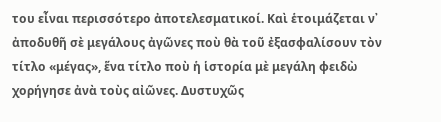του εἶναι περισσότερο ἀποτελεσματικοί. Καὶ ἑτοιμάζεται ν᾿ ἀποδυθῆ σὲ μεγάλους ἀγῶνες ποὺ θὰ τοῦ ἐξασφαλίσουν τὸν τίτλο «μέγας», ἕνα τίτλο ποὺ ἡ ἱστορία μὲ μεγάλη φειδὼ χορήγησε ἀνὰ τοὺς αἰῶνες. Δυστυχῶς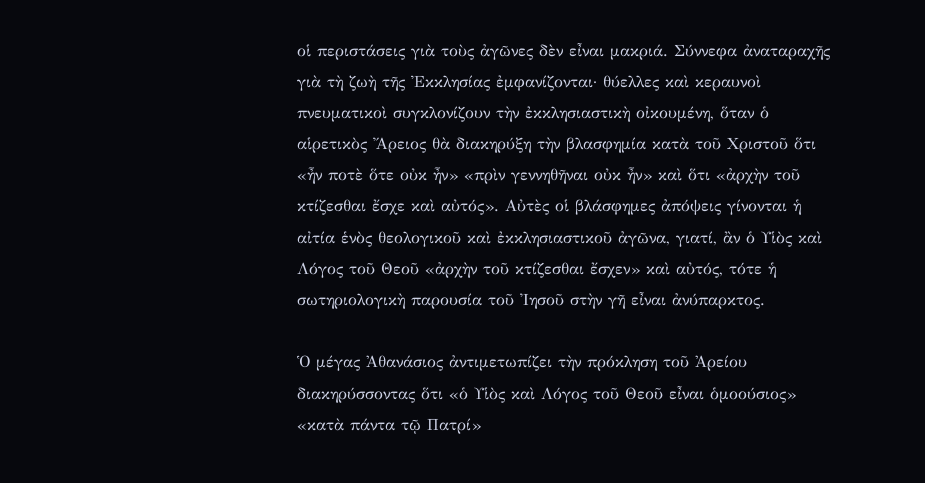οἱ περιστάσεις γιὰ τοὺς ἀγῶνες δὲν εἶναι μακριά. Σύννεφα ἀναταραχῆς γιὰ τὴ ζωὴ τῆς Ἐκκλησίας ἐμφανίζονται· θύελλες καὶ κεραυνοὶ πνευματικοὶ συγκλονίζουν τὴν ἐκκλησιαστικὴ οἰκουμένη, ὅταν ὁ αἱρετικὸς Ἄρειος θὰ διακηρύξη τὴν βλασφημία κατὰ τοῦ Χριστοῦ ὅτι «ἦν ποτὲ ὅτε οὐκ ἦν» «πρὶν γεννηθῆναι οὐκ ἦν» καὶ ὅτι «ἀρχὴν τοῦ κτίζεσθαι ἔσχε καὶ αὐτός». Αὐτὲς οἱ βλάσφημες ἀπόψεις γίνονται ἡ αἰτία ἑνὸς θεολογικοῦ καὶ ἐκκλησιαστικοῦ ἀγῶνα, γιατί, ἂν ὁ Υἱὸς καὶ Λόγος τοῦ Θεοῦ «ἀρχὴν τοῦ κτίζεσθαι ἔσχεν» καὶ αὐτός, τότε ἡ σωτηριολογικὴ παρουσία τοῦ Ἰησοῦ στὴν γῆ εἶναι ἀνύπαρκτος.

Ὁ μέγας Ἀθανάσιος ἀντιμετωπίζει τὴν πρόκληση τοῦ Ἀρείου διακηρύσσοντας ὅτι «ὁ Υἱὸς καὶ Λόγος τοῦ Θεοῦ εἶναι ὁμοούσιος» «κατὰ πάντα τῷ Πατρί»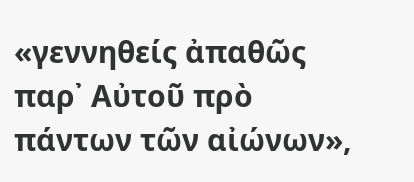«γεννηθείς ἀπαθῶς παρ᾿ Αὐτοῦ πρὸ πάντων τῶν αἰώνων»,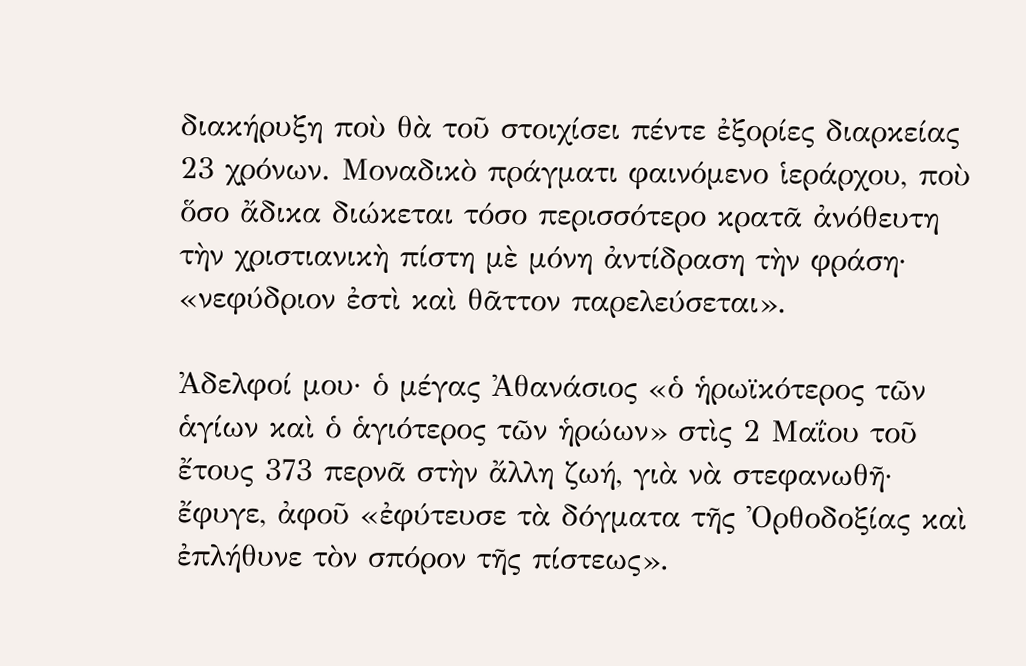διακήρυξη ποὺ θὰ τοῦ στοιχίσει πέντε ἐξορίες διαρκείας 23 χρόνων. Μοναδικὸ πράγματι φαινόμενο ἱεράρχου, ποὺ ὅσο ἄδικα διώκεται τόσο περισσότερο κρατᾶ ἀνόθευτη τὴν χριστιανικὴ πίστη μὲ μόνη ἀντίδραση τὴν φράση· «νεφύδριον ἐστὶ καὶ θᾶττον παρελεύσεται».

Ἀδελφοί μου· ὁ μέγας Ἀθανάσιος «ὁ ἡρωϊκότερος τῶν ἁγίων καὶ ὁ ἁγιότερος τῶν ἡρώων» στὶς 2 Μαΐου τοῦ ἔτους 373 περνᾶ στὴν ἄλλη ζωή, γιὰ νὰ στεφανωθῆ· ἔφυγε, ἀφοῦ «ἐφύτευσε τὰ δόγματα τῆς Ὀρθοδοξίας καὶ ἐπλήθυνε τὸν σπόρον τῆς πίστεως».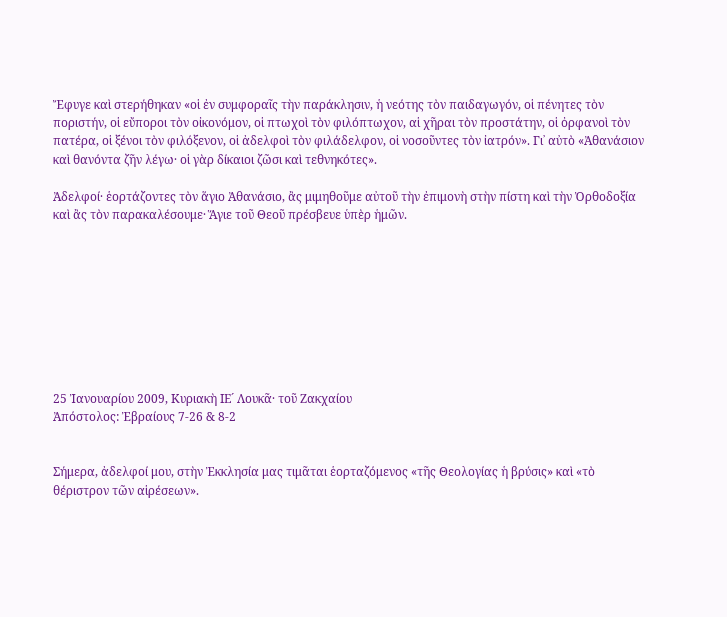Ἔφυγε καὶ στερήθηκαν «οἱ ἐν συμφοραῖς τὴν παράκλησιν, ἡ νεότης τὸν παιδαγωγόν, οἱ πένητες τὸν ποριστήν, οἱ εὔποροι τὸν οἰκονόμον, οἱ πτωχοὶ τὸν φιλόπτωχον, αἱ χῆραι τὸν προστάτην, οἱ ὀρφανοὶ τὸν πατέρα, οἱ ξένοι τὸν φιλόξενον, οἱ ἀδελφοὶ τὸν φιλάδελφον, οἱ νοσοῦντες τὸν ἰατρόν». Γι᾿ αὐτὸ «Ἀθανάσιον καὶ θανόντα ζῆν λέγω· οἱ γὰρ δίκαιοι ζῶσι καὶ τεθνηκότες».

Ἀδελφοί· ἑορτάζοντες τὸν ἅγιο Ἀθανάσιο, ἂς μιμηθοῦμε αὐτοῦ τὴν ἐπιμονὴ στὴν πίστη καὶ τὴν Ὀρθοδοξία καὶ ἂς τὸν παρακαλέσουμε· Ἅγιε τοῦ Θεοῦ πρέσβευε ὑπὲρ ἡμῶν.









25 Ἰανουαρίου 2009, Κυριακὴ ΙΕ´ Λουκᾶ· τοῦ Ζακχαίου
Ἀπόστολος: Ἐβραίους 7-26 & 8-2


Σήμερα, ἀδελφοί μου, στὴν Ἐκκλησία μας τιμᾶται ἑορταζόμενος «τῆς Θεολογίας ἡ βρύσις» καὶ «τὸ θέριστρον τῶν αἱρέσεων».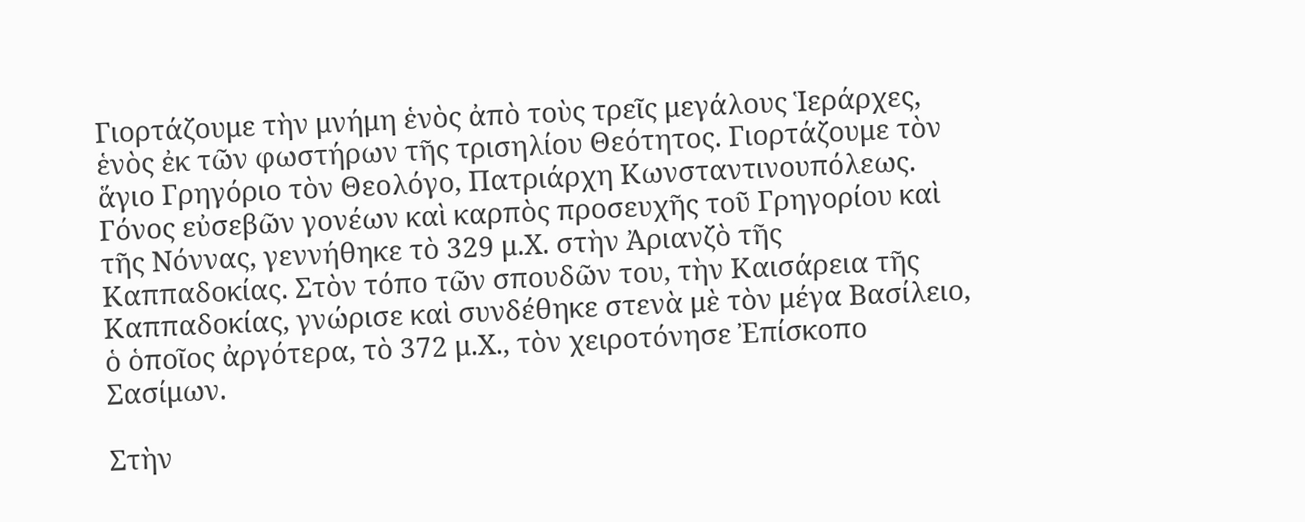Γιορτάζουμε τὴν μνήμη ἑνὸς ἀπὸ τοὺς τρεῖς μεγάλους Ἱεράρχες, ἑνὸς ἐκ τῶν φωστήρων τῆς τρισηλίου Θεότητος. Γιορτάζουμε τὸν ἅγιο Γρηγόριο τὸν Θεολόγο, Πατριάρχη Κωνσταντινουπόλεως. Γόνος εὐσεβῶν γονέων καὶ καρπὸς προσευχῆς τοῦ Γρηγορίου καὶ τῆς Νόννας, γεννήθηκε τὸ 329 μ.Χ. στὴν Ἀριανζὸ τῆς Καππαδοκίας. Στὸν τόπο τῶν σπουδῶν του, τὴν Καισάρεια τῆς Καππαδοκίας, γνώρισε καὶ συνδέθηκε στενὰ μὲ τὸν μέγα Βασίλειο, ὁ ὁποῖος ἀργότερα, τὸ 372 μ.Χ., τὸν χειροτόνησε Ἐπίσκοπο Σασίμων.

Στὴν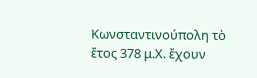Κωνσταντινούπολη τὸ ἔτος 378 μ.Χ. ἔχουν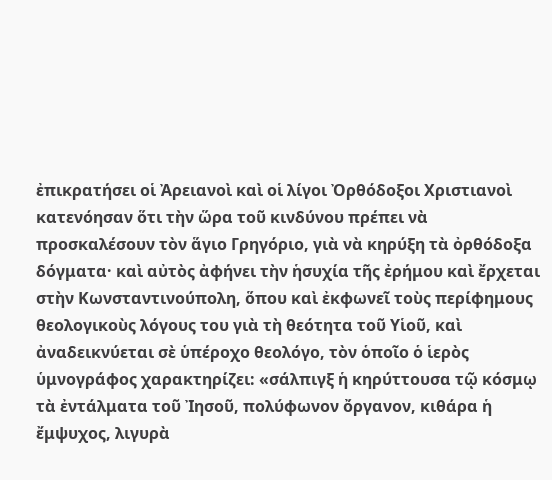ἐπικρατήσει οἱ Ἀρειανοὶ καὶ οἱ λίγοι Ὀρθόδοξοι Χριστιανοὶ κατενόησαν ὅτι τὴν ὥρα τοῦ κινδύνου πρέπει νὰ προσκαλέσουν τὸν ἅγιο Γρηγόριο, γιὰ νὰ κηρύξη τὰ ὀρθόδοξα δόγματα· καὶ αὐτὸς ἀφήνει τὴν ἡσυχία τῆς ἐρήμου καὶ ἔρχεται στὴν Κωνσταντινούπολη, ὅπου καὶ ἐκφωνεῖ τοὺς περίφημους θεολογικοὺς λόγους του γιὰ τὴ θεότητα τοῦ Υἱοῦ, καὶ ἀναδεικνύεται σὲ ὑπέροχο θεολόγο, τὸν ὁποῖο ὁ ἱερὸς ὑμνογράφος χαρακτηρίζει: «σάλπιγξ ἡ κηρύττουσα τῷ κόσμῳ τὰ ἐντάλματα τοῦ Ἰησοῦ, πολύφωνον ὄργανον, κιθάρα ἡ ἔμψυχος, λιγυρὰ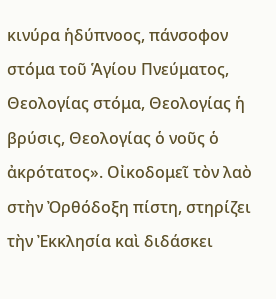κινύρα ἡδύπνοος, πάνσοφον στόμα τοῦ Ἁγίου Πνεύματος, Θεολογίας στόμα, Θεολογίας ἡ βρύσις, Θεολογίας ὁ νοῦς ὁ ἀκρότατος». Οἰκοδομεῖ τὸν λαὸ στὴν Ὀρθόδοξη πίστη, στηρίζει τὴν Ἐκκλησία καὶ διδάσκει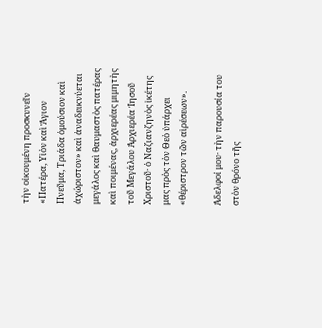τὴν οἰκουμένη προσκυνεῖν «Πατέρα, Υἱὸν καὶ Ἅγιον Πνεῦμα, Τριάδα ὁμούσιον καὶ ἀχώριστον» καὶ ἀναδεικνύεται μεγάλος καὶ θαυμαστὸς πατέρας καὶ ποιμένας, ἀρχιερέας μιμητὴς τοῦ Μεγάλου Ἀρχιερέα Ἰησοῦ Χριστοῦ· ὁ Ναζιανζηνὸς ἱκέτης μας πρὸς τὸν Θεὸ ὑπάρχει «θέριστρον τῶν αἱρέσεων».

Ἀδελφοί μου· τὴν παρουσία του στὸν θρόνο τῆς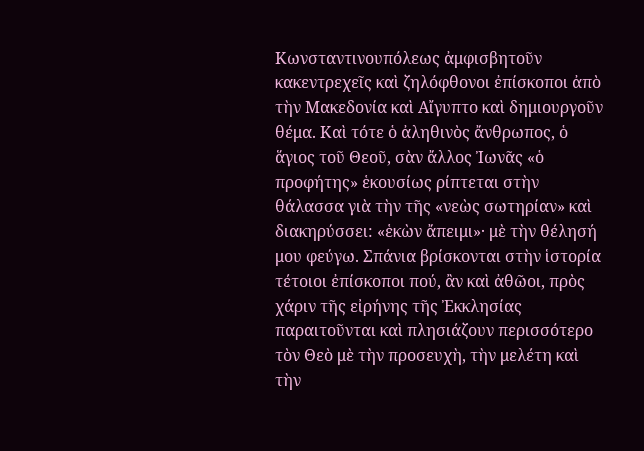Κωνσταντινουπόλεως ἀμφισβητοῦν κακεντρεχεῖς καὶ ζηλόφθονοι ἐπίσκοποι ἀπὸ τὴν Μακεδονία καὶ Αἴγυπτο καὶ δημιουργοῦν θέμα. Καὶ τότε ὁ ἀληθινὸς ἄνθρωπος, ὁ ἅγιος τοῦ Θεοῦ, σὰν ἄλλος Ἰωνᾶς «ὁ προφήτης» ἑκουσίως ρίπτεται στὴν θάλασσα γιὰ τὴν τῆς «νεὼς σωτηρίαν» καὶ διακηρύσσει: «ἑκὼν ἄπειμι»· μὲ τὴν θέλησή μου φεύγω. Σπάνια βρίσκονται στὴν ἱστορία τέτοιοι ἐπίσκοποι πού, ἂν καὶ ἀθῶοι, πρὸς χάριν τῆς εἰρήνης τῆς Ἐκκλησίας παραιτοῦνται καὶ πλησιάζουν περισσότερο τὸν Θεὸ μὲ τὴν προσευχὴ, τὴν μελέτη καὶ τὴν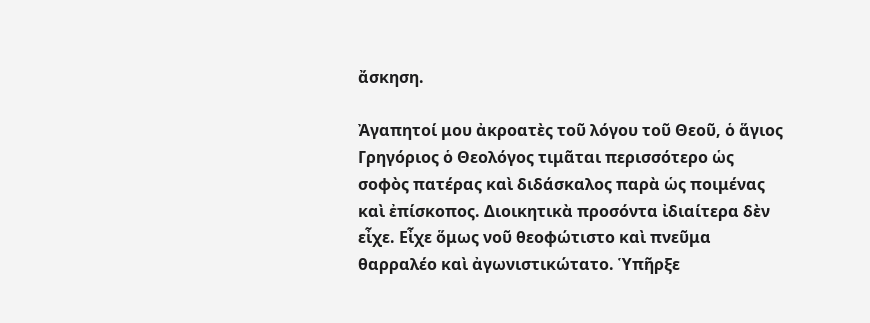ἄσκηση.

Ἀγαπητοί μου ἀκροατὲς τοῦ λόγου τοῦ Θεοῦ, ὁ ἅγιος Γρηγόριος ὁ Θεολόγος τιμᾶται περισσότερο ὡς σοφὸς πατέρας καὶ διδάσκαλος παρὰ ὡς ποιμένας καὶ ἐπίσκοπος. Διοικητικὰ προσόντα ἰδιαίτερα δὲν εἶχε. Εἶχε ὅμως νοῦ θεοφώτιστο καὶ πνεῦμα θαρραλέο καὶ ἀγωνιστικώτατο. Ὑπῆρξε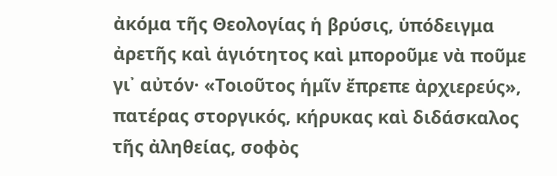ἀκόμα τῆς Θεολογίας ἡ βρύσις, ὑπόδειγμα ἀρετῆς καὶ ἁγιότητος καὶ μποροῦμε νὰ ποῦμε γι᾿ αὐτόν· «Τοιοῦτος ἡμῖν ἔπρεπε ἀρχιερεύς», πατέρας στοργικός, κήρυκας καὶ διδάσκαλος τῆς ἀληθείας, σοφὸς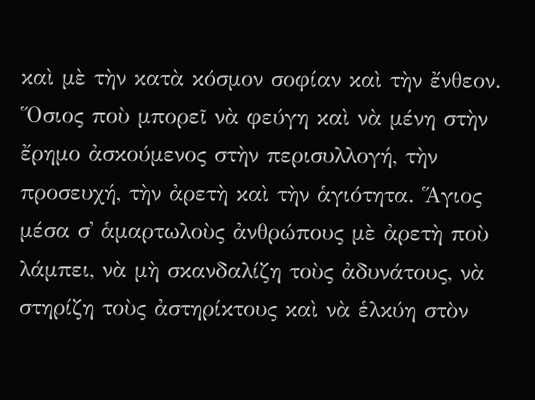καὶ μὲ τὴν κατὰ κόσμον σοφίαν καὶ τὴν ἔνθεον. Ὅσιος ποὺ μπορεῖ νὰ φεύγη καὶ νὰ μένη στὴν ἔρημο ἀσκούμενος στὴν περισυλλογή, τὴν προσευχή, τὴν ἀρετὴ καὶ τὴν ἁγιότητα. Ἅγιος μέσα σ᾿ ἁμαρτωλοὺς ἀνθρώπους μὲ ἀρετὴ ποὺ λάμπει, νὰ μὴ σκανδαλίζη τοὺς ἀδυνάτους, νὰ στηρίζη τοὺς ἀστηρίκτους καὶ νὰ ἑλκύη στὸν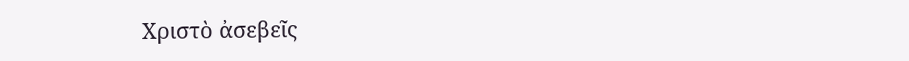Χριστὸ ἀσεβεῖς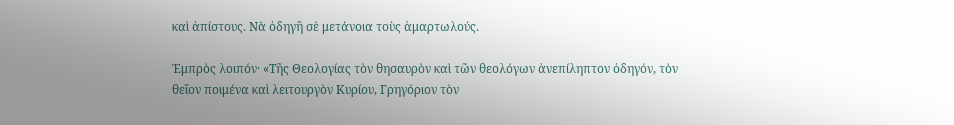καὶ ἀπίστους. Νὰ ὁδηγῆ σὲ μετάνοια τοὺς ἁμαρτωλούς.

Ἐμπρὸς λοιπόν· «Τῆς Θεολογίας τὸν θησαυρὸν καὶ τῶν θεολόγων ἀνεπίληπτον ὁδηγόν, τὸν θεῖον ποιμένα καὶ λειτουργὸν Κυρίου, Γρηγόριον τὸν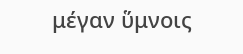μέγαν ὕμνοις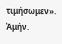τιμήσωμεν». Ἀμήν.